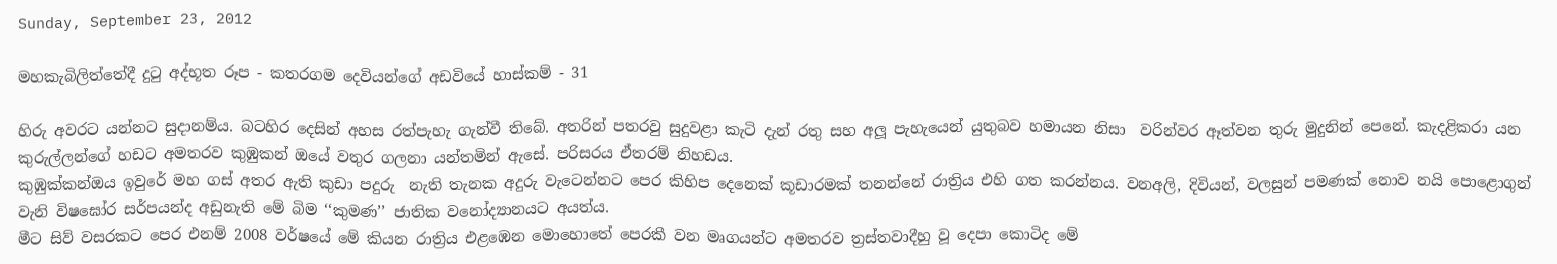Sunday, September 23, 2012

මහකැබිලිත්තේදී දුටු අද්භූත රූප - කතරගම දෙවියන්ගේ අඩවියේ හාස්කම් - 31

හිරු අවරට යන්නට සුදානම්ය. බටහිර දෙසින් අහස රත්පැහැ ගැන්වී තිබේ. අතරින් පතරවු සුදුවළා කැටි දැන් රතු සහ අලූ පැහැයෙන් යුතුබව හමායන නිසා  වරින්වර ඈත්වන තුරු මුදුනින් පෙනේ. කැදළිකරා යන කුරුල්ලන්ගේ හඩට අමතරව කුඹුකන් ඔයේ වතුර ගලනා යන්තමින් ඇසේ. පරිසරය ඒතරම් නිහඩය.
කුඹුක්කන්ඔය ඉවුරේ මහ ගස් අතර ඇති කුඩා පදුරු  නැති තැනක අදුරු වැටෙන්නට පෙර කිහිප දෙනෙක් කූඩාරමක් තනන්නේ රාත්‍රිය එහි ගත කරන්නය. වනඅලි, දිවියන්, වලසුන් පමණක් නොව නයි පොළොගුන් වැනි විෂඝෝර සර්පයන්ද අඩුනැති මේ බිම ‘‘කුමණ’’ ජාතික වනෝද්‍යානයට අයත්ය.
මීට සිව් වසරකට පෙර එනම් 2008 වර්ෂයේ මේ කියන රාත්‍රිය එළඹෙන මොහොතේ පෙරකී වන මෘගයන්ට අමතරව ත්‍රස්තවාදීහු වූ දෙපා කොටිද මේ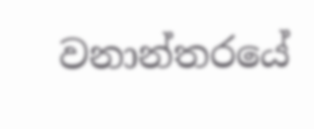වනාන්තරයේ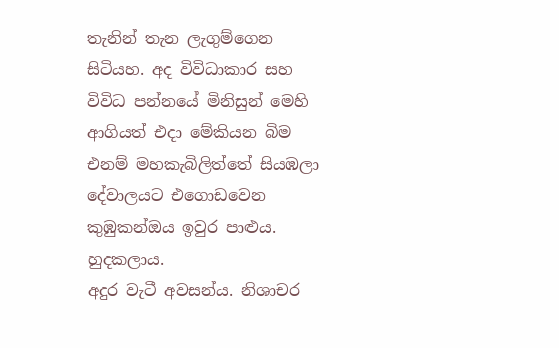තැනින් තැන ලැගුම්ගෙන සිටියහ. අද විවිධාකාර සහ විවිධ පන්නයේ මිනිසුන් මෙහි ආගියත් එදා මේකියන බිම එනම් මහකැබිලිත්තේ සියඹලා දේවාලයට එගොඩවෙන කුඹුකන්ඔය ඉවුර පාළුය. හුදකලාය.
අදුර වැටී අවසන්ය. නිශාචර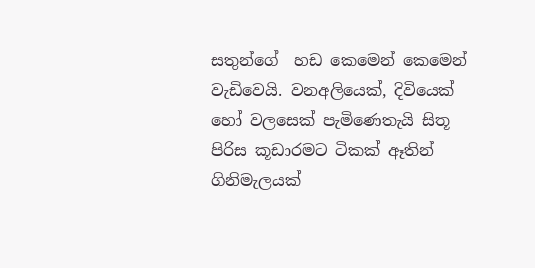සතුන්ගේ  හඩ කෙමෙන් කෙමෙන් වැඩිවෙයි. වනඅලියෙක්, දිවියෙක් හෝ වලසෙක් පැමිණෙතැයි සිතූ පිරිස කූඩාරමට ටිකක් ඈතින් ගිනිමැලයක්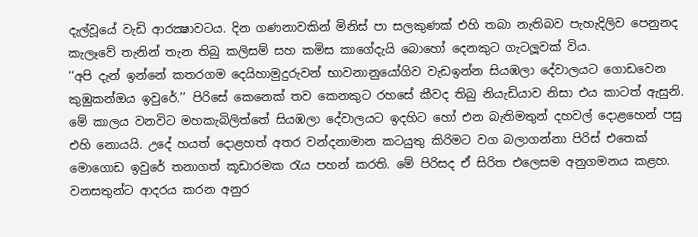දැල්වූයේ වැඩි ආරක්‍ෂාවටය. දින ගණනාවකින් මිනිස් පා සලකුණක් එහි තබා නැතිබව පැහැදිලිව පෙනුනද කැලෑවේ තැනින් තැන තිබු කලිසම් සහ කමිස කාගේදැයි බොහෝ දෙනකුට ගැටලූවක් විය.
‘‘අපි දැන් ඉන්නේ කතරගම දෙයිහාමුදුරුවන් භාවනානුයෝගිව වැඩඉන්න සියඹලා දේවාලයට ගොඩවෙන කුඹුකන්ඔය ඉවුරේ.’’ පිරිසේ කෙනෙක් තව කෙනකුට රහසේ කීවද තිබු නියැඩියාව නිසා එය කාටත් ඇසුනි.
මේ කාලය වනවිට මහකැබිලිත්තේ සියඹලා දේවාලයට ඉදහිට හෝ එන බැතිමතුන් දහවල් දොළහෙන් පසු එහි නොයයි. උදේ හයත් දොළහත් අතර වන්දනාමාන කටයුතු කිරිමට වග බලාගන්නා පිරිස් එතෙක් මොගොඩ ඉවුරේ තනාගත් කූඩාරමක රැය පහන් කරති. මේ පිරිසද ඒ සිරිත එලෙසම අනුගමනය කළහ. වනසතුන්ට ආදරය කරන අනුර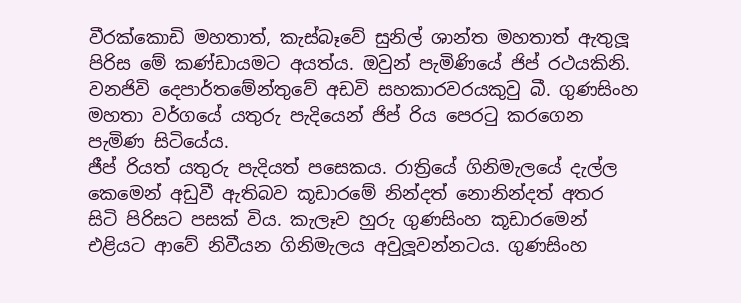වීරක්කොඩි මහතාත්, කැස්බෑවේ සුනිල් ශාන්ත මහතාත් ඇතුලූ පිරිස මේ කණ්ඩායමට අයත්ය. ඔවුන් පැමිණියේ ජිප් රථයකිනි. වනජිවි දෙපාර්තමේන්තුවේ අඩවි සහකාරවරයකුවු බී. ගුණසිංහ මහතා වර්ගයේ යතුරු පැදියෙන් ජිප් රිය පෙරටු කරගෙන පැමිණ සිටියේය.
ජීප් රියත් යතුරු පැදියත් පසෙකය. රාත්‍රියේ ගිනිමැලයේ දැල්ල කෙමෙන් අඩුවී ඇතිබව කූඩාරමේ නින්දත් නොනින්දත් අතර සිටි පිරිසට පසක් විය. කැලෑව හුරු ගුණසිංහ කූඩාරමෙන් එළියට ආවේ නිවීයන ගිනිමැලය අවුලූවන්නටය. ගුණසිංහ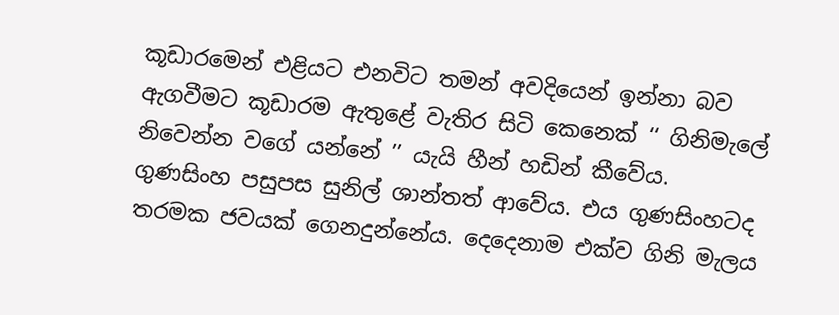කූඩාරමෙන් එළියට එනවිට තමන් අවදියෙන් ඉන්නා බව ඇගවීමට කූඩාරම ඇතුළේ වැතිර සිටි කෙනෙක් ‘‘ ගිනිමැලේ නිවෙන්න වගේ යන්නේ ’’ යැයි හීන් හඩින් කීවේය.
ගුණසිංහ පසුපස සුනිල් ශාන්තත් ආවේය. එය ගුණසිංහටද තරමක ජවයක් ගෙනදුන්නේය. දෙදෙනාම එක්ව ගිනි මැලය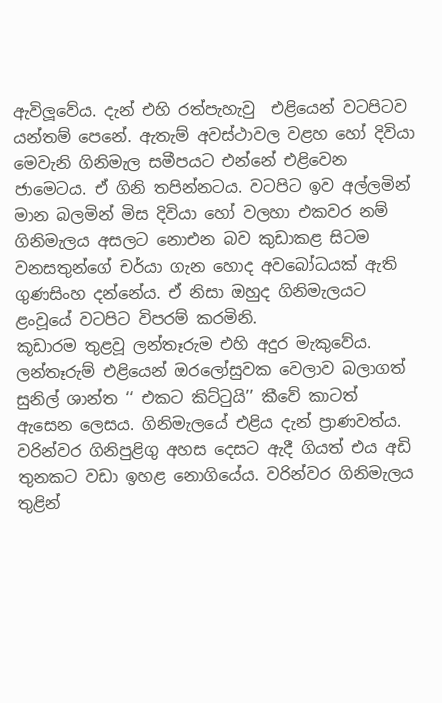ඇවිලූවේය. දැන් එහි රත්පැහැවු  එළියෙන් වටපිටව යන්තම් පෙනේ. ඇතැම් අවස්ථාවල වළහ හෝ දිවියා මෙවැනි ගිනිමැල සමීපයට එන්නේ එළිවෙන ජාමෙටය. ඒ ගිනි තපින්නටය. වටපිට ඉව අල්ලමින් මාන බලමින් මිස දිවියා හෝ වලහා එකවර නම් ගිනිමැලය අසලට නොඑන බව කුඩාකළ සිටම වනසතුන්ගේ චර්යා ගැන හොද අවබෝධයක් ඇති ගුණසිංහ දන්නේය. ඒ නිසා ඔහුද ගිනිමැලයට ළංවූයේ වටපිට විපරම් කරමිනි.
කූඩාරම තුළවූ ලන්තෑරුම එහි අදුර මැකුවේය. ලන්තෑරුම් එළියෙන් ඔරලෝසුවක වෙලාව බලාගත් සුනිල් ශාන්ත ‘‘ එකට කිට්ටුයි’’ කීවේ කාටත් ඇසෙන ලෙසය. ගිනිමැලයේ එළිය දැන් ප්‍රාණවත්ය. වරින්වර ගිනිපුළිගු අහස දෙසට ඇදී ගියත් එය අඩි තුනකට වඩා ඉහළ නොගියේය. වරින්වර ගිනිමැලය තුළින්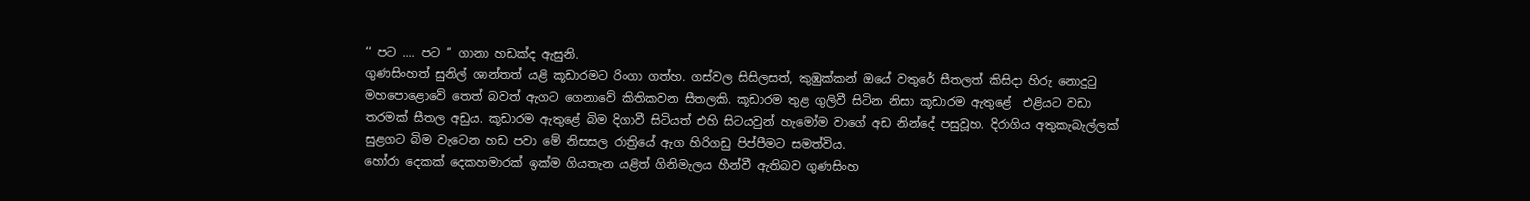‘‘ පට .... පට ’’ ගානා හඩක්ද ඇසුනි.
ගුණසිංහත් සුනිල් ශාන්තත් යළි කූඩාරමට රිංගා ගත්හ. ගස්වල සිසිලසත්, කුඹුක්කන් ඔයේ වතුරේ සීතලත් කිසිදා හිරු නොදුටු මහපොළොවේ තෙත් බවත් ඇගට ගෙනාවේ කිතිකවන සීතලකි. කූඩාරම තුළ ගුලිවී සිටින නිසා කූඩාරම ඇතුළේ  එළියට වඩා තරමක් සීතල අඩුය. කූඩාරම ඇතුළේ බිම දිගාවී සිටියත් එහි සිටයවුන් හැමෝම වාගේ අඩ නින්දේ පසුවූහ. දිරාගිය අතුකැබැල්ලක් සුළගට බිම වැටෙන හඩ පවා මේ නිසසල රාත්‍රියේ ඇග හිරිගඩු පිප්පීමට සමත්විය.
හෝරා දෙකක් දෙකහමාරක් ඉක්ම ගියතැන යළිත් ගිනිමැලය හීන්වී ඇතිබව ගුණසිංහ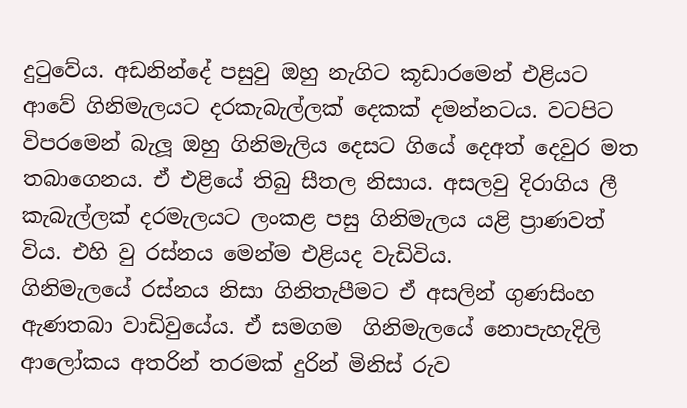දුටුවේය. අඩනින්දේ පසුවු ඔහු නැගිට කූඩාරමෙන් එළියට ආවේ ගිනිමැලයට දරකැබැල්ලක් දෙකක් දමන්නටය. වටපිට විපරමෙන් බැලූ ඔහු ගිනිමැලිය දෙසට ගියේ දෙඅත් දෙවුර මත තබාගෙනය. ඒ එළියේ තිබු සීතල නිසාය. අසලවු දිරාගිය ලී කැබැල්ලක් දරමැලයට ලංකළ පසු ගිනිමැලය යළි ප්‍රාණවත් විය. එහි වු රස්නය මෙන්ම එළියද වැඩිවිය.
ගිනිමැලයේ රස්නය නිසා ගිනිතැපීමට ඒ අසලින් ගුණසිංහ ඇණතබා වාඩිවුයේය. ඒ සමගම  ගිනිමැලයේ නොපැහැදිලි ආලෝකය අතරින් තරමක් දුරින් මිනිස් රුව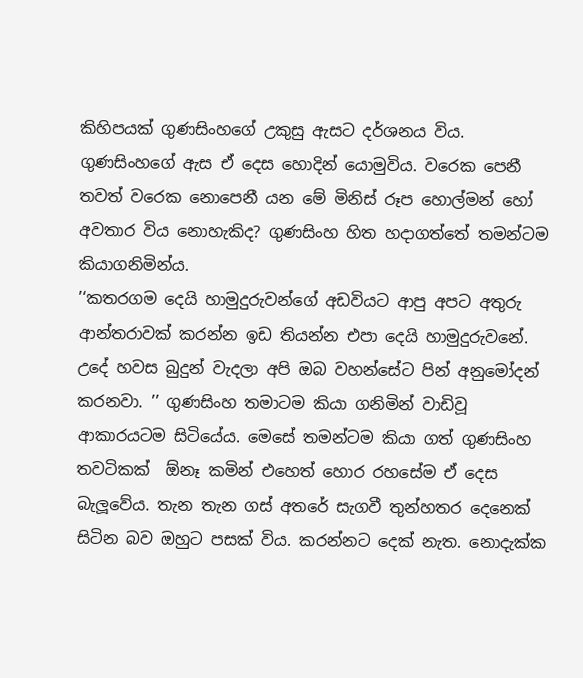කිහිපයක් ගුණසිංහගේ උකුසු ඇසට දර්ශනය විය. ගුණසිංහගේ ඇස ඒ දෙස හොදින් යොමුවිය. වරෙක පෙනී තවත් වරෙක නොපෙනී යන මේ මිනිස් රූප හොල්මන් හෝ අවතාර විය නොහැකිද? ගුණසිංහ හිත හදාගත්තේ තමන්ටම කියාගනිමින්ය.
’‘කතරගම දෙයි හාමුදුරුවන්ගේ අඩවියට ආපු අපට අතුරු ආන්තරාවක් කරන්න ඉඩ තියන්න එපා දෙයි හාමුදුරුවනේ. උදේ හවස බුදුන් වැදලා අපි ඔබ වහන්සේට පින් අනුමෝදන් කරනවා. ’’ ගුණසිංහ තමාටම කියා ගනිමින් වාඩිවූ ආකාරයටම සිටියේය. මෙසේ තමන්ටම කියා ගත් ගුණසිංහ තවටිකක්  ඕනෑ කමින් එහෙත් හොර රහසේම ඒ දෙස බැලූවේය. තැන තැන ගස් අතරේ සැගවී තුන්හතර දෙනෙක් සිටින බව ඔහුට පසක් විය. කරන්නට දෙක් නැත. නොදැක්ක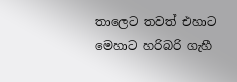තාලෙට තවත් එහාට මෙහාට හරිබරි ගැහී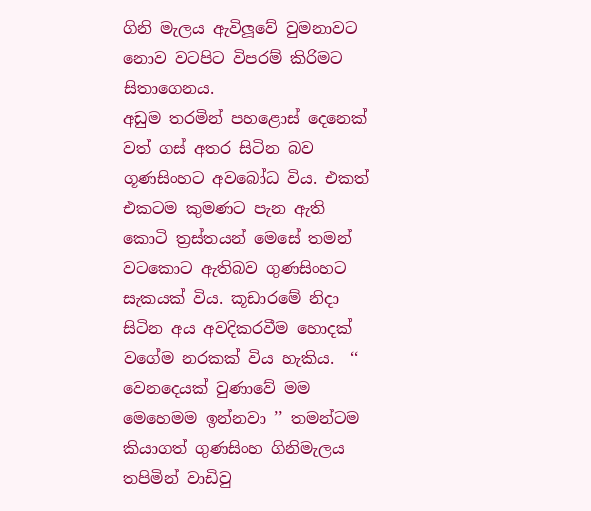ගිනි මැලය ඇවිලූවේ වුමනාවට නොව වටපිට විපරම් කිරිමට සිතාගෙනය.
අඩුම තරමින් පහළොස් දෙනෙක් වත් ගස් අතර සිටින බව ගූණසිංහට අවබෝධ විය. එකත් එකටම කුමණට පැන ඇති කොටි ත්‍රස්තයන් මෙසේ තමන් වටකොට ඇතිබව ගුණසිංහට සැකයක් විය. කූඩාරමේ නිදා සිටින අය අවදිකරවීම හොදක් වගේම නරකක් විය හැකිය.  ‘‘ වෙනදෙයක් වුණාවේ මම මෙහෙමම ඉන්නවා ’’ තමන්ටම කියාගත් ගුණසිංහ ගිනිමැලය තපිමින් වාඩිවු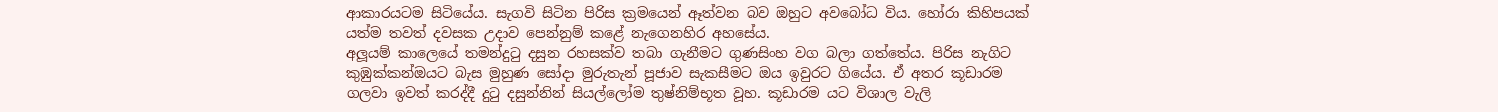ආකාරයටම සිටියේය. සැගවි සිටින පිරිස ක්‍රමයෙන් ඈත්වන බව ඔහුට අවබෝධ විය. හෝරා කිහිපයක් යත්ම තවත් දවසක උදාව පෙන්නුම් කළේ නැගෙනහිර අහසේය.
අලූයම් කාලෙයේ තමන්දුටු දසුන රහසක්ව තබා ගැනීමට ගුණසිංහ වග බලා ගත්තේය. පිරිස නැගිට කුඹුක්කන්ඔයට බැස මුහුණ සෝදා මුරුතැන් පූජාව සැකසීමට ඔය ඉවුරට ගියේය. ඒ අතර කූඩාරම ගලවා ඉවත් කරද්දී දුටු දසුන්නින් සියල්ලෝම තුෂ්නිම්භූත වූහ. කූඩාරම යට විශාල වැලි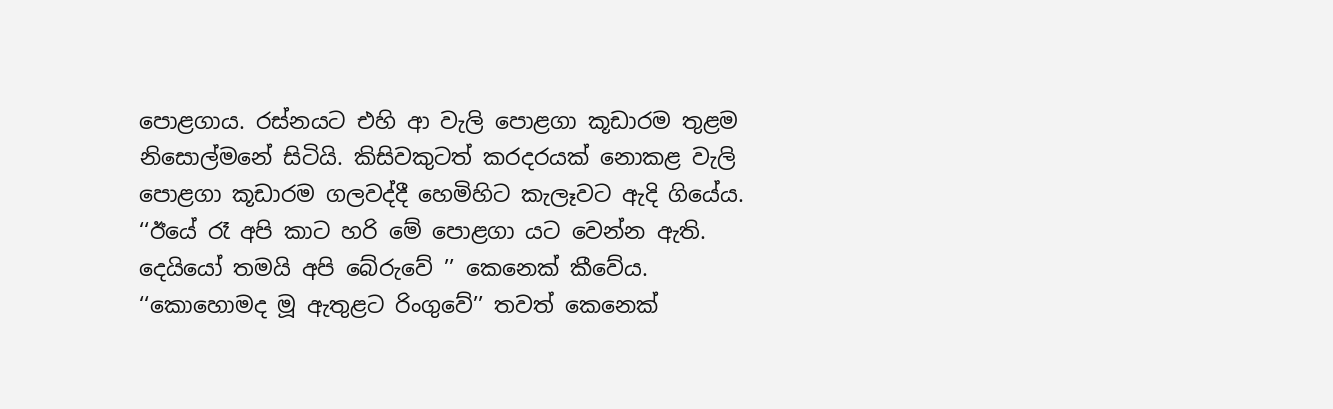පොළගාය. රස්නයට එහි ආ වැලි පොළගා කූඩාරම තුළම නිසොල්මනේ සිටියි. කිසිවකුටත් කරදරයක් නොකළ වැලි පොළගා කූඩාරම ගලවද්දී හෙමිහිට කැලෑවට ඇදි ගියේය. ‘‘ඊයේ රෑ අපි කාට හරි මේ පොළගා යට වෙන්න ඇති. දෙයියෝ තමයි අපි බේරුවේ ’’ කෙනෙක් කීවේය.
‘‘කොහොමද මූ ඇතුළට රිංගුවේ’’ තවත් කෙනෙක්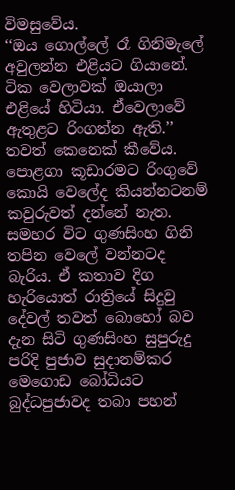විමසුවේය.
‘‘ඔය ගොල්ලේ රෑ ගිනිමැලේ අවුලන්න එළියට ගියානේ. ටික වෙලාවක් ඔයාලා එළියේ හිටියා. ඒවෙලාවේ ඇතුළට රිංගන්න ඇති.’’ තවත් කෙනෙක් කීවේය. පොළගා කූඩාරමට රිංගුවේ කොයි වෙලේද කියන්නටනම් කවුරුවත් දන්නේ නැත. සමහර විට ගුණසිංහ ගිනි තපින වෙලේ වන්නටද බැරිය. ඒ කතාව දිග හැරියොත් රාත්‍රියේ සිදුවු දේවල් තවත් බොහෝ බව දැන සිටි ගුණසිංහ සුපුරුදු පරිදි පුජාව සුදානම්කර මෙගොඩ බෝධියට බුද්ධපුජාවද තබා පහන්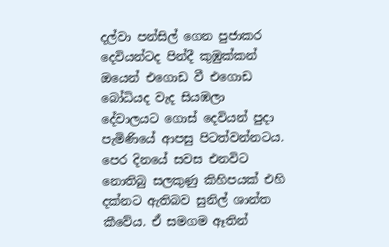දල්වා පන්සිල් ගෙන පුජාකර දෙවියන්ටද පින්දී කුඹුක්කන් ඔයෙන් එගොඩ වී එගොඩ බෝධියද වැද සියඹලා දේවාලයට ගොස් දෙවියන් පුදා පැමිණියේ ආපසු පිටත්වන්නටය.
පෙර දිනයේ සවස එනවිට නොතිබු සලකුණු කිහිපයක් එහි දක්නට ඇතිබව සුනිල් ශාන්ත කීවේය. ඒ සමගම ඈතින්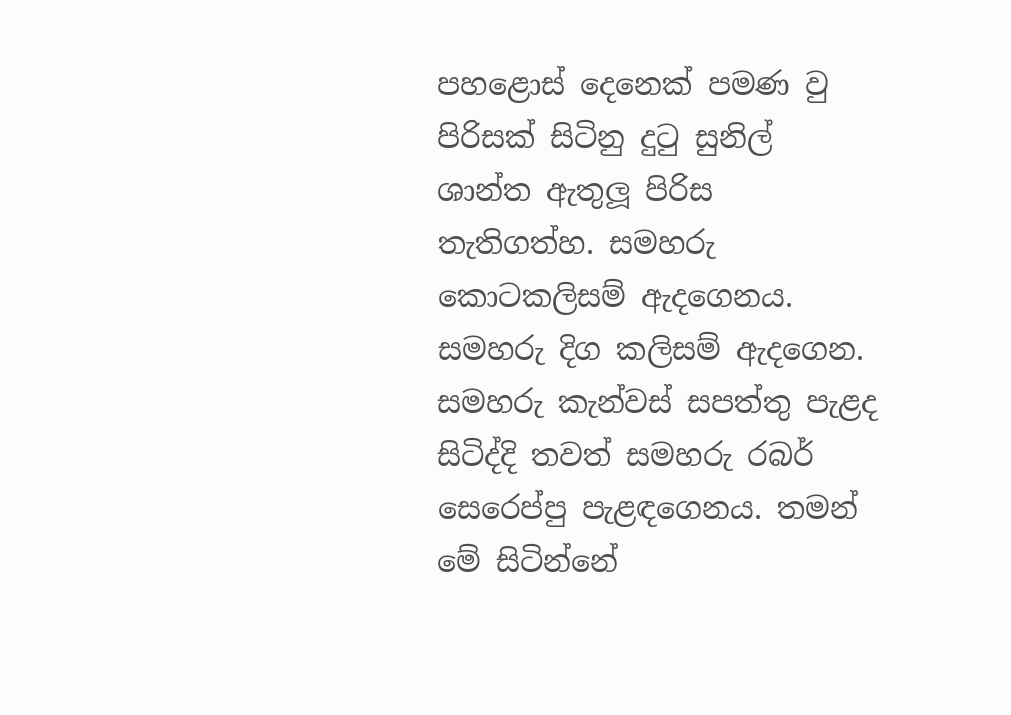පහළොස් දෙනෙක් පමණ වු පිරිසක් සිටිනු දුටු සුනිල් ශාන්ත ඇතුලූ පිරිස තැතිගත්හ. සමහරු කොටකලිසම් ඇදගෙනය. සමහරු දිග කලිසම් ඇදගෙන. සමහරු කැන්වස් සපත්තු පැළද සිටිද්දි තවත් සමහරු රබර් සෙරෙප්පු පැළඳගෙනය. තමන් මේ සිටින්නේ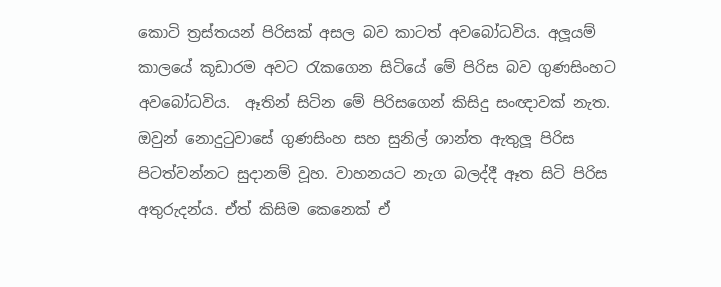කොටි ත්‍රස්තයන් පිරිසක් අසල බව කාටත් අවබෝධවිය. අලූයම් කාලයේ කූඩාරම අවට රැකගෙන සිටියේ මේ පිරිස බව ගුණසිංහට අවබෝධවිය.  ඈතින් සිටින මේ පිරිසගෙන් කිසිදු සංඥාවක් නැත. ඔවුන් නොදුටුවාසේ ගුණසිංහ සහ සුනිල් ශාන්ත ඇතුලූ පිරිස පිටත්වන්නට සුදානම් වූහ. වාහනයට නැග බලද්දී ඈත සිටි පිරිස අතුරුදන්ය. ඒත් කිසිම කෙනෙක් ඒ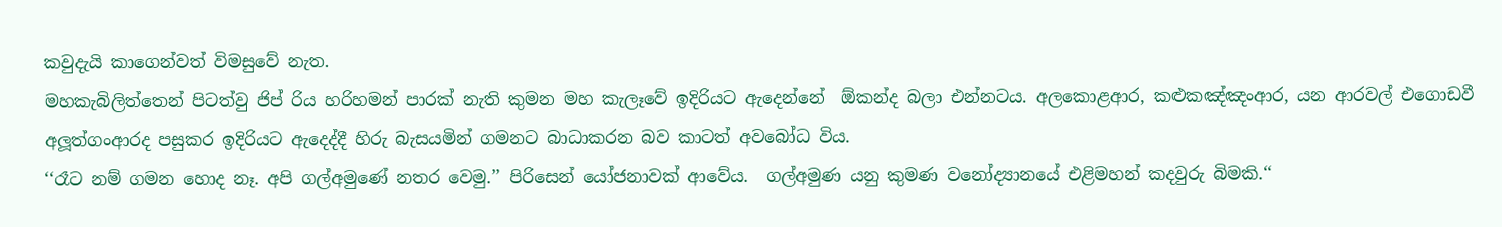කවුදැයි කාගෙන්වත් විමසුවේ නැත.
මහකැබිලිත්තෙන් පිටත්වු ජිප් රිය හරිහමන් පාරක් නැති කුමන මහ කැලෑවේ ඉදිරියට ඇදෙන්නේ  ඕකන්ද බලා එන්නටය. අලකොළආර, කළුකඤ්ඤංආර, යන ආරවල් එගොඩවී අලූත්ගංආරද පසුකර ඉදිරියට ඇදෙද්දී හිරු බැසයමින් ගමනට බාධාකරන බව කාටත් අවබෝධ විය.
‘‘රෑට නම් ගමන හොද නෑ. අපි ගල්අමුණේ නතර වෙමු.’’ පිරිසෙන් යෝජනාවක් ආවේය.  ගල්අමුණ යනු කුමණ වනෝද්‍යානයේ එළිමහන් කදවුරු බිමකි.‘‘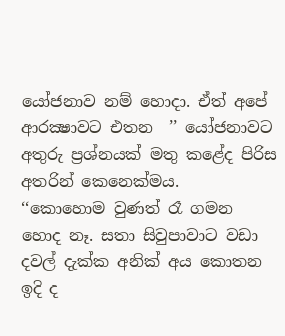යෝජනාව නම් හොදා. ඒත් අපේ ආරක්‍ෂාවට එතන  ’’ යෝජනාවට අතුරු ප්‍රශ්නයක් මතු කළේද පිරිස අතරින් කෙනෙක්මය.
‘‘කොහොම වුණත් රෑ ගමන හොද නෑ. සතා සිවුපාවාට වඩා දවල් දැක්ක අනික් අය කොතන ඉදි ද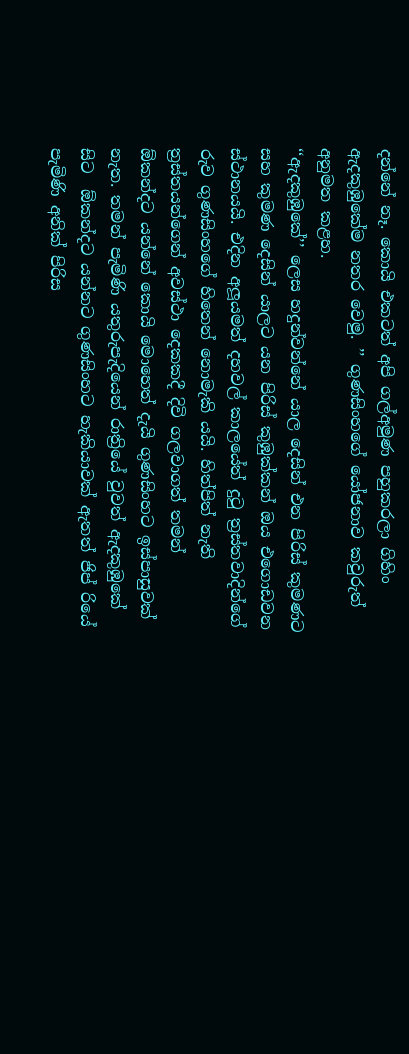දන්නේ නෑ. කොයි එකටත් අපි ගල්අමුණ පහුකරලා ගිහිං ඇදකුඹුකේම නතර වෙමු. ’’ ගුණසිංහගේ යෝජනාව කවුරුත් අනුමත කළහ.
‘‘ඇදකුඹුකේ’’ ලෙස හදුන්වන්නේ යාල දෙසින් එන පිරිස් කුමණට සහ කුමණ දෙසින් යාලට යන පිරිස් කුඹුක්කන් ඔය එගොඩවන ස්ථානයයි. එදින අලූයමත් දහවල් කාලයේත් දුටු ත්‍රස්තවාදින්ගේ රුව ගුණසිංහගේ හිතෙන් නොමැකි යයි. හිත්පිත් නැති ත්‍රස්තයන්ගෙන් අවස්ථා දෙකකදී දිවි ගලවාගත් තමන්  ඕකන්දට යන්නේ කොයි මොහෙත් දැයි ගුණසිංහට ඉස්පාසුවක් නැත. තමන් පැමිණි යතුරුපැදියෙන් රාත්‍රියේ වුවත් ඇදකුඹුකේ සිට  ඕකන්දට යන්නට ගුණසිංහට හැකියාවක් ඇතත් ජිප් රියේ පැමිණි අනික් පිරිස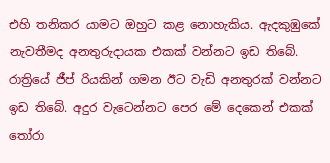එහි තනිකර යාමට ඔහුට කළ නොහැකිය. ඇදකුඹුකේ නැවතීමද අනතුරුදායක එකක් වන්නට ඉඩ තිබේ. රාත්‍රියේ ජීප් රියකින් ගමන ඊට වැඩි අනතුරක් වන්නට ඉඩ තිබේ. අදුර වැටෙන්නට පෙර මේ දෙකෙන් එකක් තෝරා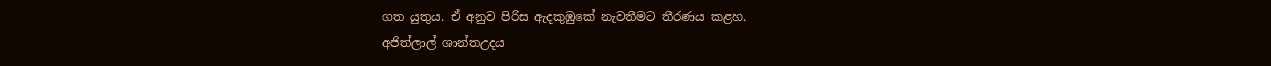ගත යුතුය. ඒ අනුව පිරිස ඇදකුඹුකේ නැවතීමට තීරණය කළහ.
අජිත්ලාල් ශාන්තඋදය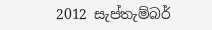2012 සැප්තැම්බර්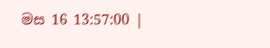මස 16 13:57:00 |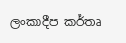ලංකාදීප කර්තෘ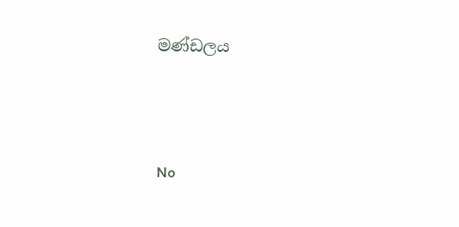මණ්ඩලය





No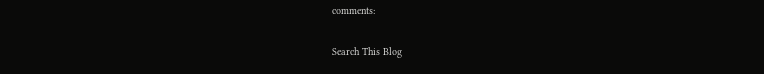comments:

Search This Blog